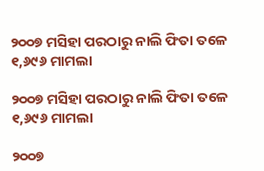୨୦୦୭ ମସିହା ପରଠାରୁ ନାଲି ଫିତା ତଳେ ୧,୬୯୬ ମାମଲା

୨୦୦୭ ମସିହା ପରଠାରୁ ନାଲି ଫିତା ତଳେ ୧,୬୯୬ ମାମଲା

୨୦୦୭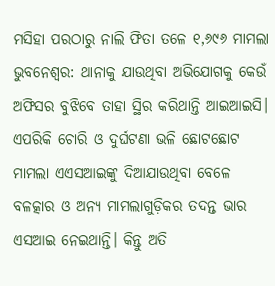ମସିହା ପରଠାରୁ ନାଲି ଫିତା ତଳେ ୧,୬୯୬ ମାମଲା
ଭୁବନେଶ୍ବର: ଥାନାକୁ ଯାଉଥିବା ଅଭିଯୋଗକୁ କେଉଁ ଅଫିସର ବୁଝିବେ ତାହା ସ୍ଥିର କରିଥାନ୍ତି ଆଇଆଇସି। ଏପରିକି ଚୋରି ଓ ଦୁର୍ଘଟଣା ଭଳି ଛୋଟଛୋଟ ମାମଲା ଏଏସଆଇଙ୍କୁ ଦିଆଯାଉଥିବା ବେଳେ ବଳତ୍କାର ଓ ଅନ୍ୟ ମାମଲାଗୁଡ଼ିକର ତଦନ୍ତ ଭାର ଏସଆଇ ନେଇଥାନ୍ତି। କିନ୍ତୁ ଅତି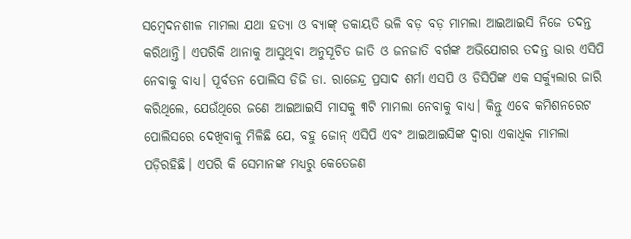ସମ୍ବେଦନଶୀଳ ମାମଲା ଯଥା ହତ୍ୟା ଓ ବ୍ୟାଙ୍କ୍‌ ଡକାୟତି ଭଳି ବଡ଼ ବଡ଼ ମାମଲା ଆଇଆଇସି ନିଜେ ତଦନ୍ତ କରିଥାନ୍ତି। ଏପରିକି ଥାନାକୁ ଆସୁଥିବା ଅନୁସୂଚିତ ଜାତି ଓ ଜନଜାତି ବର୍ଗଙ୍କ ଅଭିଯୋଗର ତଦନ୍ତ ଭାର ଏସିପି ନେବାକୁ ବାଧ୍ୟ। ପୂର୍ବତନ ପୋଲିସ ଡିଜି ଡା. ରାଜେନ୍ଦ୍ର ପ୍ରସାଦ ଶର୍ମା ଏସପି ଓ ଡିସିପିଙ୍କ ଏକ ସର୍କ୍ୟୁଲାର ଜାରି କରିଥିଲେ, ଯେଉଁଥିରେ ଜଣେ ଆଇଆଇସି ମାସକୁ ୩ଟି ମାମଲା ନେବାକୁ ବାଧ୍ୟ। କିନ୍ତୁ ଏବେ କମିଶନରେଟ ପୋଲିସରେ ଦେଖିବାକୁ ମିଳିଛି ଯେ, ବହୁ ଜୋନ୍‌ ଏସିପି ଏବଂ ଆଇଆଇସିଙ୍କ ଦ୍ବାରା ଏକାଧିକ ମାମଲା ପଡ଼ିରହିଛି। ଏପରି କି ସେମାନଙ୍କ ମଧ୍ୟରୁ କେତେଜଣ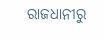ରାଜଧାନୀରୁ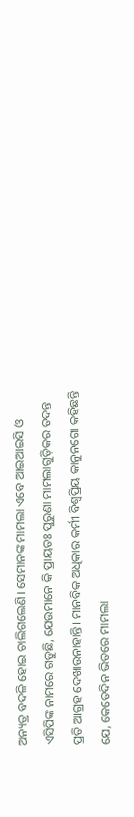ଅନ୍ୟତ୍ର ବଦଳି ହୋଇ ଚାଲିଗଲେଣି। ସେମାନଙ୍କ ମାମଲା ଏବେ ଆଇଆଇସି ଓ ଏସିପିଙ୍କ ନାମରେ ଗଡୁଛି, ଯେଉମାନେ କି ପ୍ରାୟତଃ ପୁରୁଣା ମାମଲାଗୁଡ଼ିକର ତଦନ୍ତ ପ୍ରତି ଆଗ୍ରହ ଦେଖାଉନାହାନ୍ତି। ମାନବିକ ଅଧିକାର କର୍ମୀ ବିଶ୍ବପ୍ରିୟ କାନୁନଗୋ କହିଛନ୍ତି ଯେ, କେତେଦିନ ଭିତରେ ମାମଲା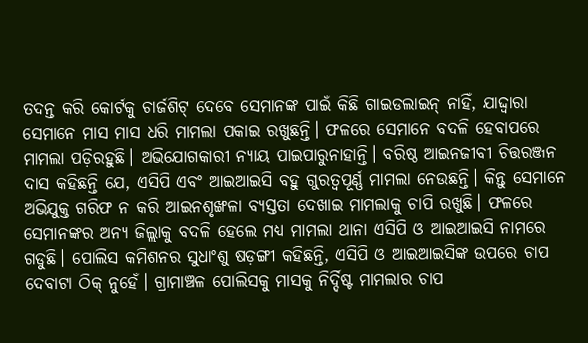ତଦନ୍ତ କରି କୋର୍ଟକୁ ଚାର୍ଜଶିଟ୍‌ ଦେବେ ସେମାନଙ୍କ ପାଇଁ କିଛି ଗାଇଡଲାଇନ୍‌ ନାହିଁ, ଯାଦ୍ଦ୍ବାରା ସେମାନେ ମାସ ମାସ ଧରି ମାମଲା ପକାଇ ରଖୁଛନ୍ତି। ଫଳରେ ସେମାନେ ବଦଳି ହେବାପରେ ମାମଲା ପଡ଼ିରହୁଛି। ଅଭିଯୋଗକାରୀ ନ୍ୟାୟ ପାଇପାରୁନାହାନ୍ତି। ବରିଷ୍ଠ ଆଇନଜୀବୀ ଚିତ୍ତରଞ୍ଜନ ଦାସ କହିଛନ୍ତି ଯେ, ଏସିପି ଏବଂ ଆଇଆଇସି ବହୁ ଗୁରତ୍ବପୂର୍ଣ୍ଣ ମାମଲା ନେଉଛନ୍ତି। କିନ୍ତୁ ସେମାନେ ଅଭିଯୁକ୍ତ ଗରିଫ ନ କରି ଆଇନଶୃଙ୍ଖଳା ବ୍ୟସ୍ତତା ଦେଖାଇ ମାମଲାକୁ ଚାପି ରଖୁଛି। ଫଳରେ ସେମାନଙ୍କର ଅନ୍ୟ ଜିଲ୍ଲାକୁ ବଦଳି ହେଲେ ମଧ୍ୟ ମାମଲା ଥାନା ଏସିପି ଓ ଆଇଆଇସି ନାମରେ ଗଡୁଛି। ପୋଲିସ କମିଶନର ସୁଧାଂଶୁ ଷଡ଼ଙ୍ଗୀ କହିଛନ୍ତି, ଏସିପି ଓ ଆଇଆଇସିଙ୍କ ଉପରେ ଚାପ ଦେବାଟା ଠିକ୍‌ ନୁହେଁ। ଗ୍ରାମାଞ୍ଚଳ ପୋଲିସକୁ ମାସକୁ ନିର୍ଦ୍ଦିଷ୍ଟ ମାମଲାର ଚାପ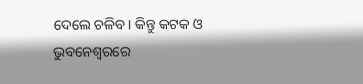ଦେଲେ ଚଳିବ। କିନ୍ତୁ କଟକ ଓ ଭୁବନେଶ୍ବରରେ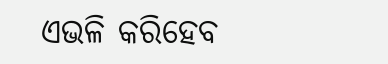ଏଭଳି କରିହେବ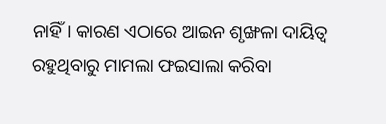ନାହିଁ। କାରଣ ଏଠାରେ ଆଇନ ଶୃଙ୍ଖଳା ଦାୟିତ୍ବ ରହୁଥିବାରୁ ମାମଲା ଫଇସାଲା କରିବା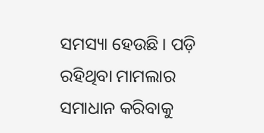ସମସ୍ୟା ହେଉଛି। ପଡ଼ି ରହିଥିବା ମାମଲାର ସମାଧାନ କରିବାକୁ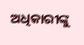ଅଧିକାରୀଙ୍କୁ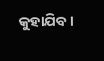କୁହାଯିବ।